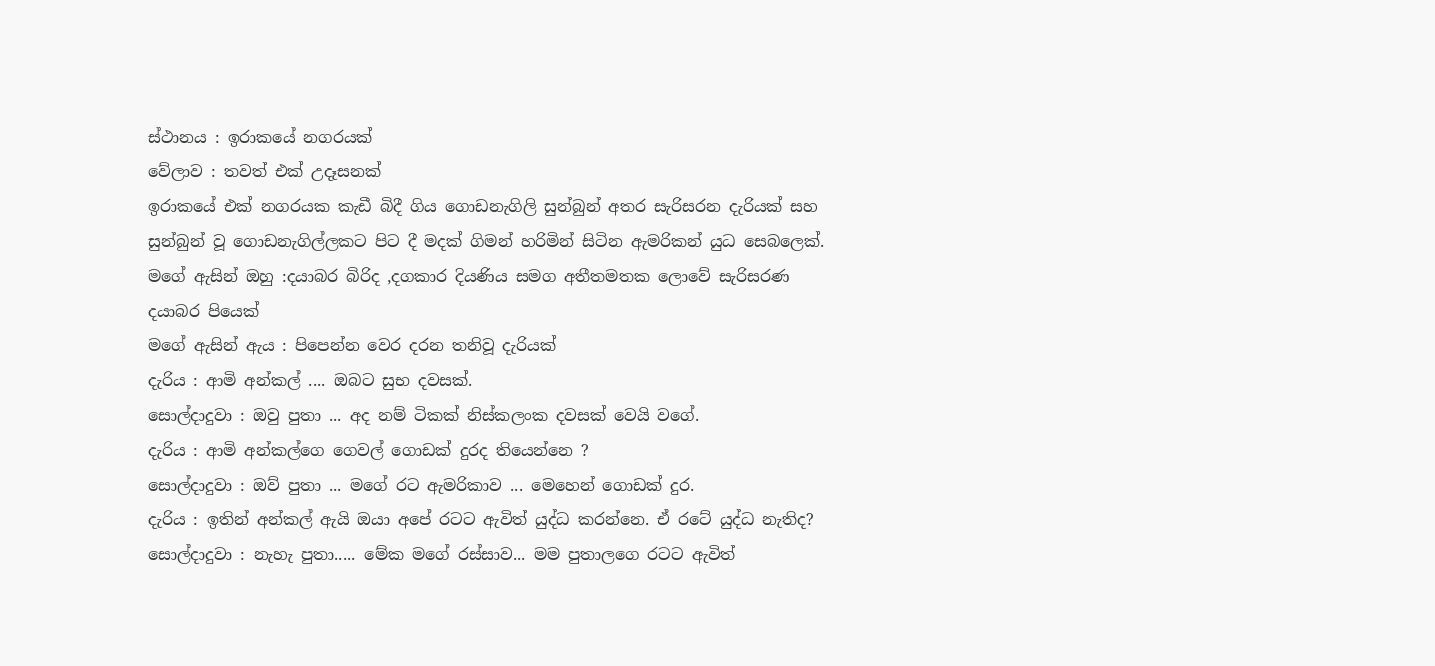ස්ථානය : ඉරාකයේ නගරයක්
වේලාව : තවත් එක් උදෑසනක්
ඉරාකයේ එක් නගරයක කැඩී බිදී ගිය ගොඩනැගිලි සුන්බුන් අතර සැරිසරන දැරියක් සහ සුන්බුන් වූ ගොඩනැගිල්ලකට පිට දී මදක් ගිමන් හරිමින් සිටින ඇමරිකන් යුධ සෙබලෙක්.
මගේ ඇසින් ඔහු :දයාබර බිරිද ,දගකාර දියණිය සමග අතීතමතක ලොවේ සැරිසරණ දයාබර පියෙක්
මගේ ඇසින් ඇය : පිපෙන්න වෙර දරන තනිවූ දැරියක්
දැරිය : ආමි අන්කල් .... ඔබට සුභ දවසක්.
සොල්දාදුවා : ඔවු පුතා ... අද නම් ටිකක් නිස්කලංක දවසක් වෙයි වගේ.
දැරිය : ආමි අන්කල්ගෙ ගෙවල් ගොඩක් දුරද තියෙන්නෙ ?
සොල්දාදුවා : ඔව් පුතා ... මගේ රට ඇමරිකාව ... මෙහෙන් ගොඩක් දුර.
දැරිය : ඉතින් අන්කල් ඇයි ඔයා අපේ රටට ඇවිත් යුද්ධ කරන්නෙ. ඒ රටේ යුද්ධ නැතිද?
සොල්දාදුවා : නැහැ පුතා..... මේක මගේ රස්සාව... මම පුතාලගෙ රටට ඇවිත්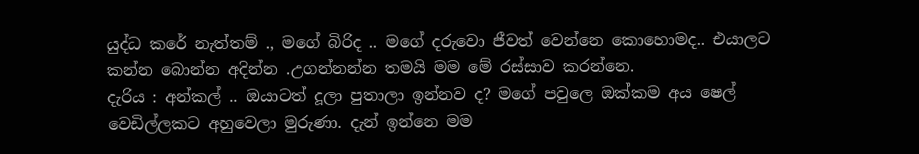යුද්ධ කරේ නැත්තම් ., මගේ බිරිද .. මගේ දරුවො ජීවත් වෙන්නෙ කොහොමද.. එයාලට කන්න බොන්න අදින්න .උගන්නන්න තමයි මම මේ රස්සාව කරන්නෙ.
දැරිය : අන්කල් .. ඔයාටත් දූලා පුතාලා ඉන්නව ද? මගේ පවුලෙ ඔක්කම අය ෂෙල් වෙඩිල්ලකට අහුවෙලා මුරුණා. දැන් ඉන්නෙ මම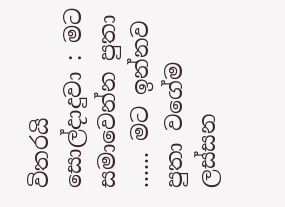විතරයි
සොල්දාදුවා : මට සමාවෙන්න පුතා ...... මට ඉන්නව පුතා වගේම ලස්සන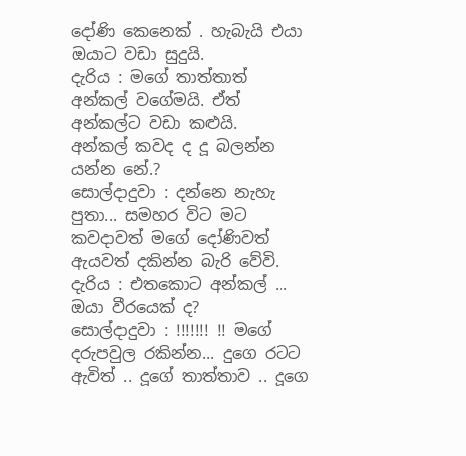දෝණි කෙනෙක් . හැබැයි එයා ඔයාට වඩා සුදුයි.
දැරිය : මගේ තාත්තාත් අන්කල් වගේමයි. ඒත් අන්කල්ට වඩා කළුයි.
අන්කල් කවද ද දූ බලන්න යන්න නේ.?
සොල්දාදුවා : දන්නෙ නැහැ පුතා... සමහර විට මට කවදාවත් මගේ දෝණිවත් ඇයවත් දකින්න බැරි වේවි.
දැරිය : එතකොට අන්කල් ... ඔයා වීරයෙක් ද?
සොල්දාදුවා : !!!!!!! !! මගේ දරුපවුල රකින්න... දුගෙ රටට ඇවිත් .. දූගේ තාත්තාව .. දූගෙ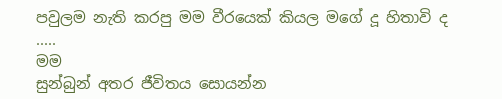පවුලම නැති කරපු මම වීරයෙක් කියල මගේ දූ හිතාවි ද .....
මම
සුන්බුන් අතර ජීවිතය සොයන්න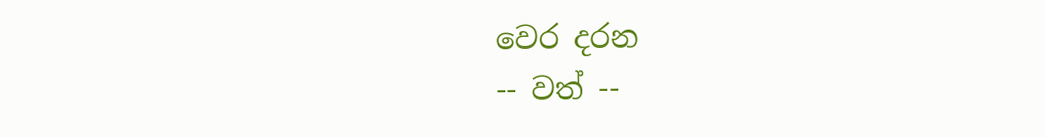වෙර දරන
-- වත් --